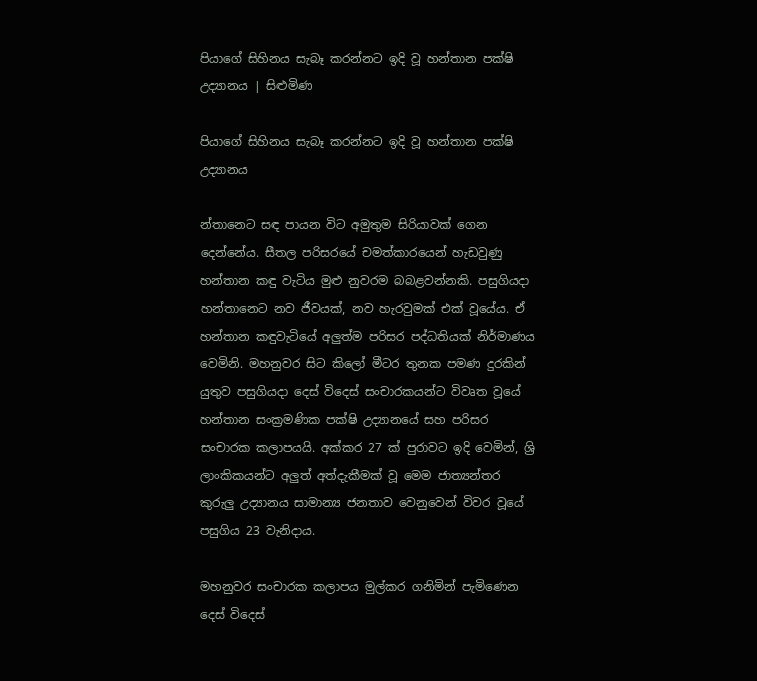පියාගේ සිහිනය සැබෑ කරන්නට ඉදි වූ හන්තාන පක්ෂි උද්‍යානය | සිළුමිණ

පියාගේ සිහිනය සැබෑ කරන්නට ඉදි වූ හන්තාන පක්ෂි උද්‍යානය

න්තානෙට සඳ පායන විට අමුතුම සිරියාවක් ගෙන දෙන්නේය. සීතල පරිසරයේ චමත්කාරයෙන් හැඩවුණු හන්තාන කඳු වැටිය මුළු නුවරම බබළවන්නකි. පසුගියදා හන්තානෙට නව ජීවයක්, නව හැරවුමක් එක් වූයේය. ඒ හන්තාන කඳුවැටියේ අලුත්ම පරිසර පද්ධතියක් නිර්මාණය වෙමිනි. මහනුවර සිට කිලෝ මීටර තුනක පමණ දුරකින් යුතුව පසුගියදා දෙස් විදෙස් සංචාරකයන්ට විවෘත වූයේ හන්තාන සංක්‍රමණික පක්ෂි උද්‍යානයේ සහ පරිසර සංචාරක කලාපයයි. අක්කර 27 ක් පුරාවට ඉදි වෙමින්, ශ්‍රි ලාංකිකයන්ට අලුත් අත්දැකීමක් වූ මෙම ජාත්‍යන්තර කුරුලු උද්‍යානය සාමාන්‍ය ජනතාව වෙනුවෙන් විවර වූයේ පසුගිය 23 වැනිදාය.

මහනුවර සංචාරක කලාපය මුල්කර ගනිමින් පැමිණෙන දෙස් විදෙස්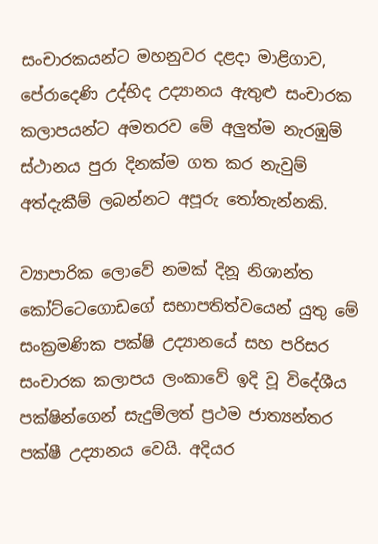සංචාරකයන්ට මහනුවර දළදා මාළිගාව, පේරාදෙණි උද්භිද උද්‍යානය ඇතුළු සංචාරක කලාපයන්ට අමතරව මේ අලුත්ම නැරඹුම් ස්ථානය පුරා දිනක්ම ගත කර නැවුම් අත්දැකීම් ලබන්නට අපූරු තෝතැන්නකි.

ව්‍යාපාරික ලොවේ නමක් දිනූ නිශාන්ත කෝට්ටෙගොඩගේ සභාපතිත්වයෙන් යුතු මේ සංක්‍රමණික පක්ෂි උද්‍යානයේ සහ පරිසර සංචාරක කලාපය ලංකාවේ ඉදි වූ විදේශීය පක්ෂින්ගෙන් සැදුම්ලත් ප්‍රථම ජාත්‍යන්තර පක්ෂී උද්‍යානය වෙයි. අදියර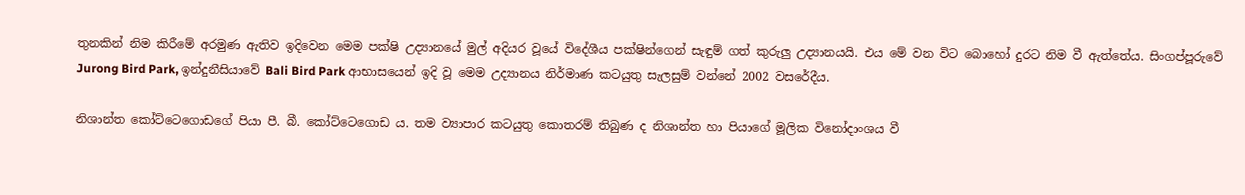තුනකින් නිම කිරීමේ අරමුණ ඇතිව ඉදිවෙන මෙම පක්ෂි උද්‍යානයේ මුල් අදියර වූයේ විදේශීය පක්ෂින්ගෙන් සැඳුම් ගත් කුරුලු උද්‍යානයයි. එය මේ වන විට බොහෝ දුරට නිම වී ඇත්තේය. සිංගප්පූරුවේ Jurong Bird Park, ඉන්දුනීසියාවේ Bali Bird Park ආභාසයෙන් ඉදි වූ මෙම උද්‍යානය නිර්මාණ කටයුතු සැලසුම් වන්නේ 2002 වසරේදීය.

නිශාන්ත කෝට්ටෙගොඩගේ පියා පී. බී. කෝට්ටෙගොඩ ය. තම ව්‍යාපාර කටයුතු කොතරම් තිබුණ ද නිශාන්ත හා පියාගේ මූලික විනෝදාංශය වී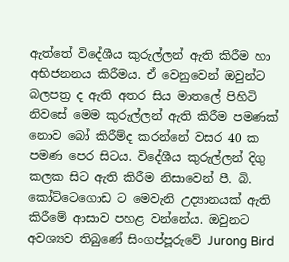ඇත්තේ විදේශීය කුරුල්ලන් ඇති කිරීම හා අභිජනනය කිරීමය. ඒ වෙනුවෙන් ඔවුන්ට බලපත්‍ර ද ඇති අතර සිය මාතලේ පිහිටි නිවසේ මෙම කුරුල්ලන් ඇති කිරීම පමණක් නොව බෝ කිරීම්ද කරන්නේ වසර 40 ක පමණ පෙර සිටය. විදේශීය කුරුල්ලන් දිගු කලක සිට ඇති කිරීම නිසාවෙන් පී. බි. කෝට්ටෙගොඩ ට මෙවැනි උද්‍යානයක් ඇති කිරීමේ ආසාව පහළ වන්නේය. ඔවුනට අවශ්‍යව තිබුණේ සිංගප්පූරුවේ Jurong Bird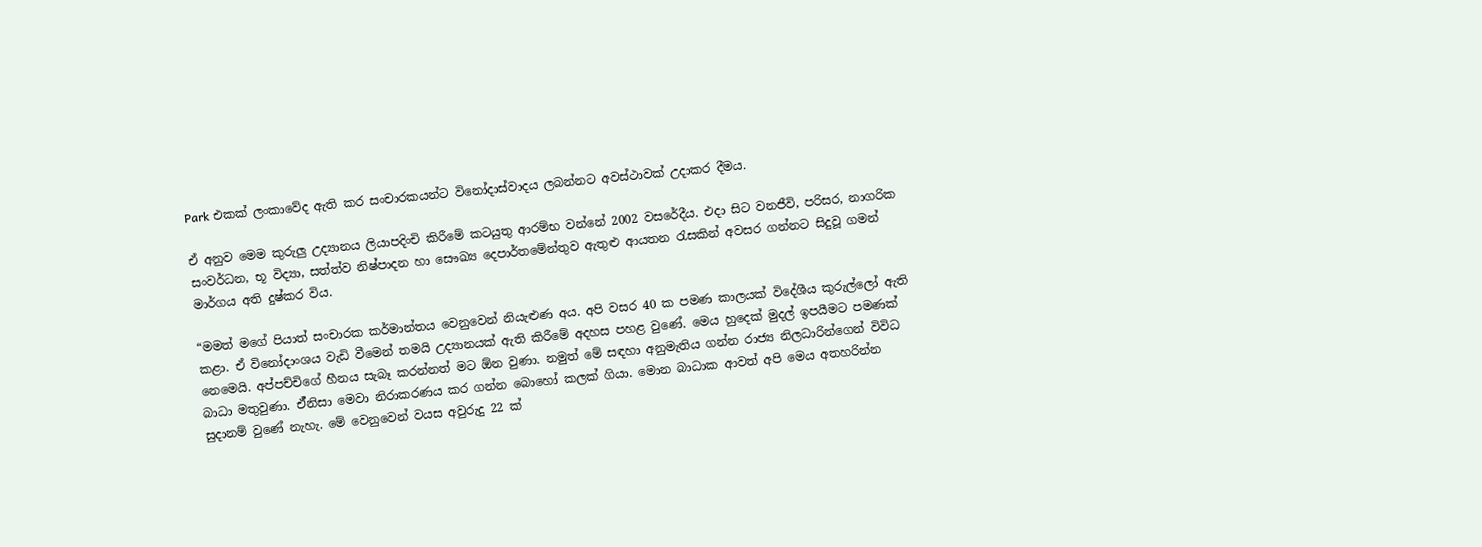Park එකක් ලංකාවේද ඇති කර සංචාරකයන්ට විනෝදාස්වාදය ලබන්නට අවස්ථාවක් උදාකර දීමය.

ඒ අනුව මෙම කුරුලු උද්‍යානය ලියාපදිංචි කිරීමේ කටයුතු ආරම්භ වන්නේ 2002 වසරේදීය. එදා සිට වනජීවි, පරිසර, නාගරික සංවර්ධන, භූ විද්‍යා, සත්ත්ව නිෂ්පාදන හා සෞඛ්‍ය දෙපාර්තමේන්තුව ඇතුළු ආයතන රැසකින් අවසර ගන්නට සිදුවූ ගමන් මාර්ගය අති දුෂ්කර විය.

“මමත් මගේ පියාත් සංචාරක කර්මාන්තය වෙනුවෙන් නියැළුණ අය. අපි වසර 40 ක පමණ කාලයක් විදේශීය කුරුල්ලෝ ඇති කළා. ඒ විනෝදාංශය වැඩි වීමෙන් තමයි උද්‍යානයක් ඇති කිරීමේ අදහස පහළ වුණේ. මෙය හුදෙක් මුදල් ඉපයීමට පමණක් නෙමෙයි. අප්පච්චිගේ හීනය සැබෑ කරන්නත් මට ඕන වුණා. නමුත් මේ සඳහා අනුමැතිය ගන්න රාජ්‍ය නිලධාරින්ගෙන් විවිධ බාධා මතුවුණා. ඒ්නිසා මෙවා නිරාකරණය කර ගන්න බොහෝ කලක් ගියා. මොන බාධාක ආවත් අපි මෙය අතහරින්න සුදානම් වුණේ නැහැ. මේ වෙනුවෙන් වයස අවුරුදු 22 ක්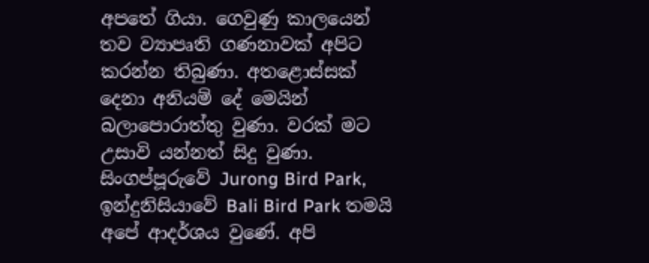අපතේ ගියා. ගෙවුණු කාලයෙන් තව ව්‍යාපෘති ගණනාවක් අපිට කරන්න තිබුණා. අතළොස්සක් දෙනා අනියම් දේ මෙයින් බලාපොරාත්තු වුණා. වරක් මට උසාවි යන්නත් සිදු වුණා. සිංගප්පූරුවේ Jurong Bird Park, ඉන්දුනිසියාවේ Bali Bird Park තමයි අපේ ආදර්ශය වුණේ. අපි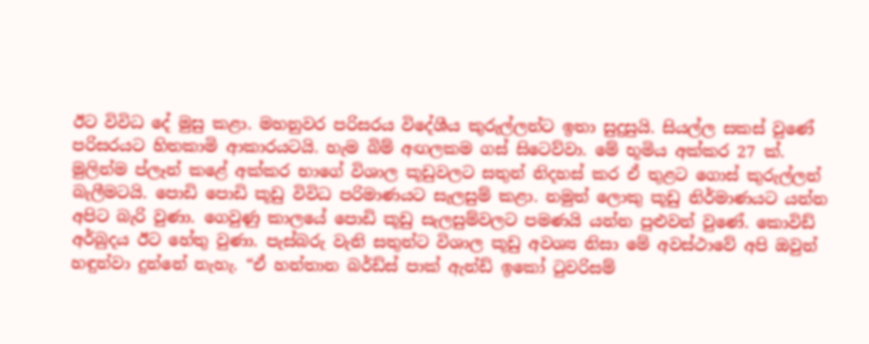ඊට විවිධ දේ මුසු කළා. මහනුවර පරිසරය විදේශීය කුරුල්ලන්ට ඉතා සුදුසුයි. සියල්ල සකස් වුණේ පරිසරයට හිතකාමි ආකාරයටයි. හැම බිම් අඟලකම ගස් සිටෙව්වා. මේ භූමිය අක්කර 27 ක්. මුලින්ම ප්ලෑන් කළේ අක්කර භාගේ විශාල කූඩුවලට සතුන් නිදහස් කර ඒ තුළට ගොස් කුරුල්ලන් බැලීමටයි. පොඩි පොඩි කූඩු විවිධ පරිමාණයට සැලසුම් කළා. නමුත් ලොකු කූඩු නිර්මාණයට යන්න අපිට බැරි වුණා. ගෙවුණු කාලයේ පොඩි කූඩු සැලසුම්වලට පමණයි යන්න පුළුවන් වුණේ. කොවිඩ් අර්බුදය ඊට හේතු වුණා. පැස්බරු වැනි සතුන්ට විශාල කූඩු අවශ්‍ය නිසා මේ අවස්ථාවේ අපි ඔවුන් හඳුන්වා දුන්නේ නැහැ. “ඒ හන්තාන බර්ඩ්ස් පාක් ඇන්ඩ් ඉකෝ ටුවරිසම්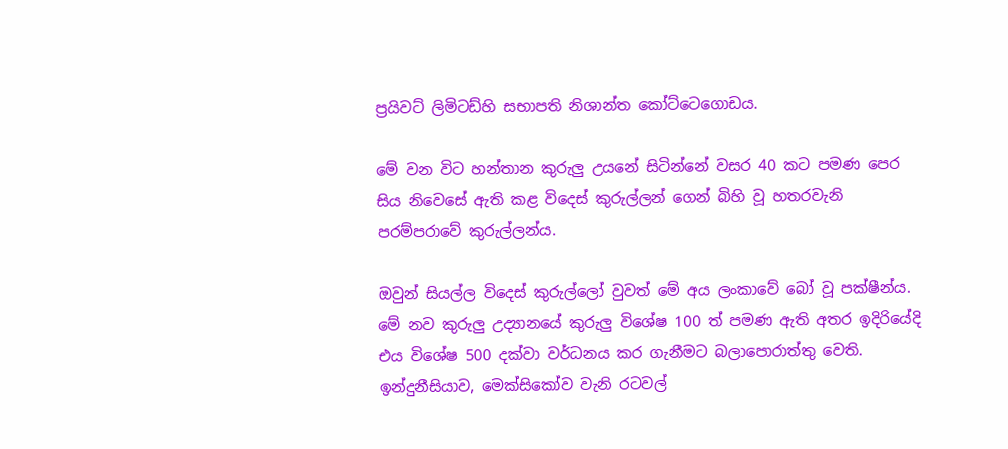ප්‍රයිවට් ලිමිටඩ්හි සභාපති නිශාන්ත කෝට්ටෙගොඩය.

මේ වන විට හන්තාන කුරුලු උයනේ සිටින්නේ වසර 40 කට පමණ පෙර සිය නිවෙසේ ඇති කළ විදෙස් කුරුල්ලන් ගෙන් බිහි වූ හතරවැනි පරම්පරාවේ කුරුල්ලන්ය.

ඔවුන් සියල්ල විදෙස් කුරුල්ලෝ වුවත් මේ අය ලංකාවේ බෝ වූ පක්ෂීන්ය. මේ නව කුරුලු උද්‍යානයේ කුරුලු විශේෂ 100 ත් පමණ ඇති අතර ඉදිරියේදි එය විශේෂ 500 දක්වා වර්ධනය කර ගැනීමට බලාපොරාත්තු වෙති. ඉන්දුනීසියාව, මෙක්සිකෝව වැනි රටවල්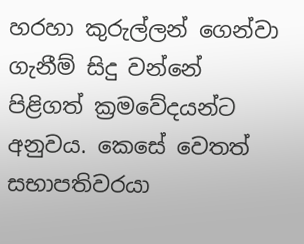හරහා කුරුල්ලන් ගෙන්වා ගැනීම් සිදු වන්නේ පිළිගත් ක්‍රමවේදයන්ට අනුවය. කෙසේ වෙතත් සභාපතිවරයා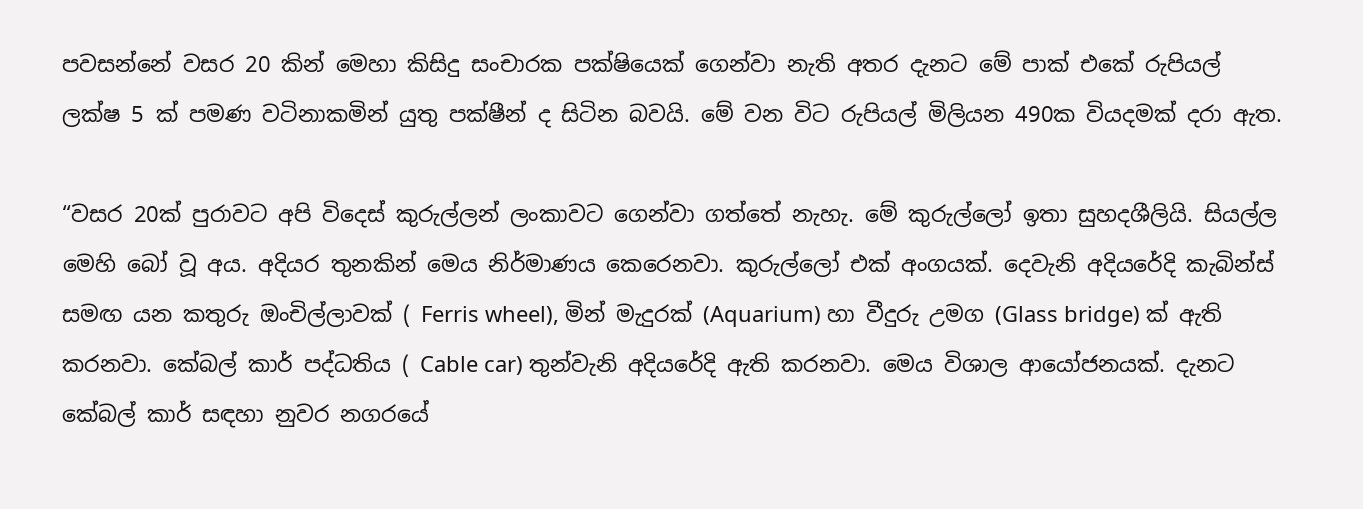පවසන්නේ වසර 20 කින් මෙහා කිසිදු සංචාරක පක්ෂියෙක් ගෙන්වා නැති අතර දැනට මේ පාක් එකේ රුපියල් ලක්ෂ 5 ක් පමණ වටිනාකමින් යුතු පක්ෂීන් ද සිටින බවයි. මේ වන විට රුපියල් මිලියන 490ක වියදමක් දරා ඇත.

“වසර 20ක් පුරාවට අපි විදෙස් කුරුල්ලන් ලංකාවට ගෙන්වා ගත්තේ නැහැ. මේ කුරුල්ලෝ ඉතා සුහදශීලියි. සියල්ල මෙහි බෝ වූ අය. අදියර තුනකින් මෙය නිර්මාණය කෙරෙනවා. කුරුල්ලෝ එක් අංගයක්. දෙවැනි අදියරේදි කැබින්ස් සමඟ යන කතුරු ඔංචිල්ලාවක් ( Ferris wheel), මින් මැදුරක් (Aquarium) හා වීදුරු උමග (Glass bridge) ක් ඇති කරනවා. කේබල් කාර් පද්ධතිය ( Cable car) තුන්වැනි අදියරේදි ඇති කරනවා. මෙය විශාල ආයෝජනයක්. දැනට කේබල් කාර් සඳහා නුවර නගරයේ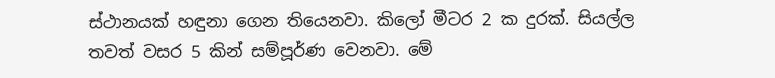ස්ථානයක් හඳුනා ගෙන තියෙනවා. කිලෝ මීටර 2 ක දුරක්. සියල්ල තවත් වසර 5 කින් සම්පූර්ණ වෙනවා. මේ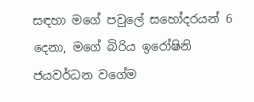සඳහා මගේ පවුලේ සහෝදරයන් 6 දෙනා, මගේ බිරිය ඉරෝෂිනි ජයවර්ධන වගේම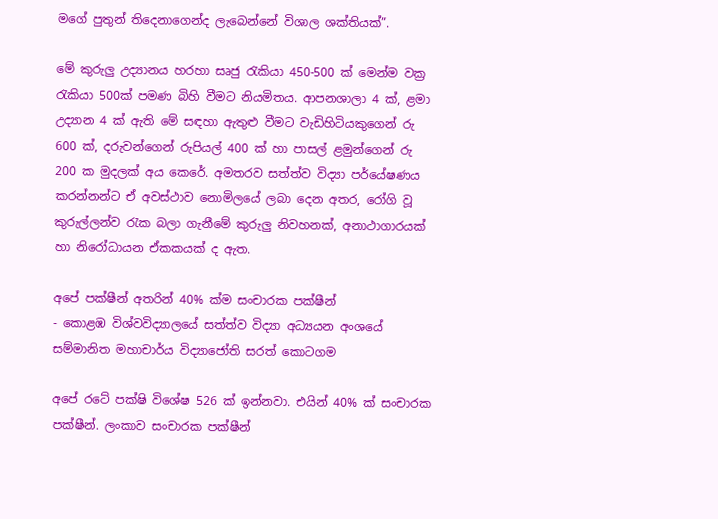මගේ පුතුන් තිදෙනාගෙන්ද ලැබෙන්නේ විශාල ශක්තියක්”.

මේ කුරුලු උද්‍යානය හරහා සෘජු රැකියා 450-500 ක් මෙන්ම වක්‍ර රැකියා 500ක් පමණ බිහි වීමට නියමිතය. ආපනශාලා 4 ක්, ළමා උද්‍යාන 4 ක් ඇති මේ සඳහා ඇතුළු වීමට වැඩිහිටියකුගෙන් රු 600 ක්, දරුවන්ගෙන් රුපියල් 400 ක් හා පාසල් ළමුන්ගෙන් රු 200 ක මුදලක් අය කෙරේ. අමතරව සත්ත්ව විද්‍යා පර්යේෂණය කරන්නන්ට ඒ අවස්ථාව නොමිලයේ ලබා දෙන අතර, රෝගි වූ කුරුල්ලන්ව රැක බලා ගැනීමේ කුරුලු නිවහනක්, අනාථාගාරයක් හා නිරෝධායන ඒකකයක් ද ඇත.

අපේ පක්ෂීන් අතරින් 40% ක්ම සංචාරක පක්ෂීන්
- කොළඹ විශ්වවිද්‍යාලයේ සත්ත්ව විද්‍යා අධ්‍යයන අංශයේ සම්මානිත මහාචාර්ය විද්‍යාජෝති සරත් කොටගම

අපේ රටේ පක්ෂි විශේෂ 526 ක් ඉන්නවා. එයින් 40% ක් සංචාරක පක්ෂීන්. ලංකාව සංචාරක පක්ෂීන්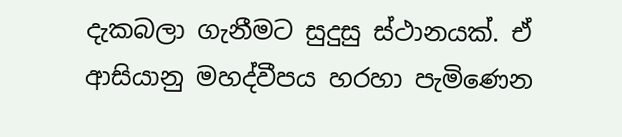දැකබලා ගැනීමට සුදුසු ස්ථානයක්. ඒ ආසියානු මහද්වීපය හරහා පැමිණෙන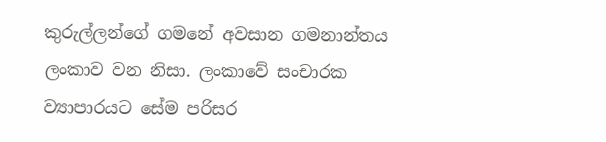කුරුල්ලන්ගේ ගමනේ අවසාන ගමනාන්තය ලංකාව වන නිසා. ලංකාවේ සංචාරක ව්‍යාපාරයට සේම පරිසර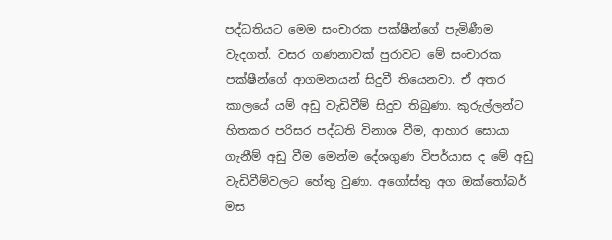පද්ධතියට මෙම සංචාරක පක්ෂීන්ගේ පැමිණීම වැදගත්. වසර ගණනාවක් පුරාවට මේ සංචාරක පක්ෂීන්ගේ ආගමනයන් සිදුවී තියෙනවා. ඒ අතර කාලයේ යම් අඩු වැඩිවීම් සිදුව තිබුණා. කුරුල්ලන්ට හිතකර පරිසර පද්ධති විනාශ වීම, ආහාර සොයා ගැනීම් අඩු වීම මෙන්ම දේශගුණ විපර්යාස ද මේ අඩු වැඩිවීම්වලට හේතු වුණා. අගෝස්තු අග ඔක්තෝබර් මස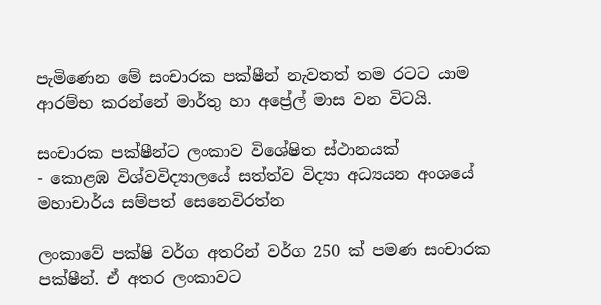පැමිණෙන මේ සංචාරක පක්ෂීන් නැවතත් තම රටට යාම ආරම්භ කරන්නේ මාර්තු හා අප්‍රේල් මාස වන විටයි.

සංචාරක පක්ෂීන්ට ලංකාව විශේෂිත ස්ථානයක්
- කොළඹ විශ්වවිද්‍යාලයේ සත්ත්ව විද්‍යා අධ්‍යයන අංශයේ මහාචාර්ය සම්පත් සෙනෙවිරත්න

ලංකාවේ පක්ෂි වර්ග අතරින් වර්ග 250 ක් පමණ සංචාරක පක්ෂීන්. ඒ අතර ලංකාවට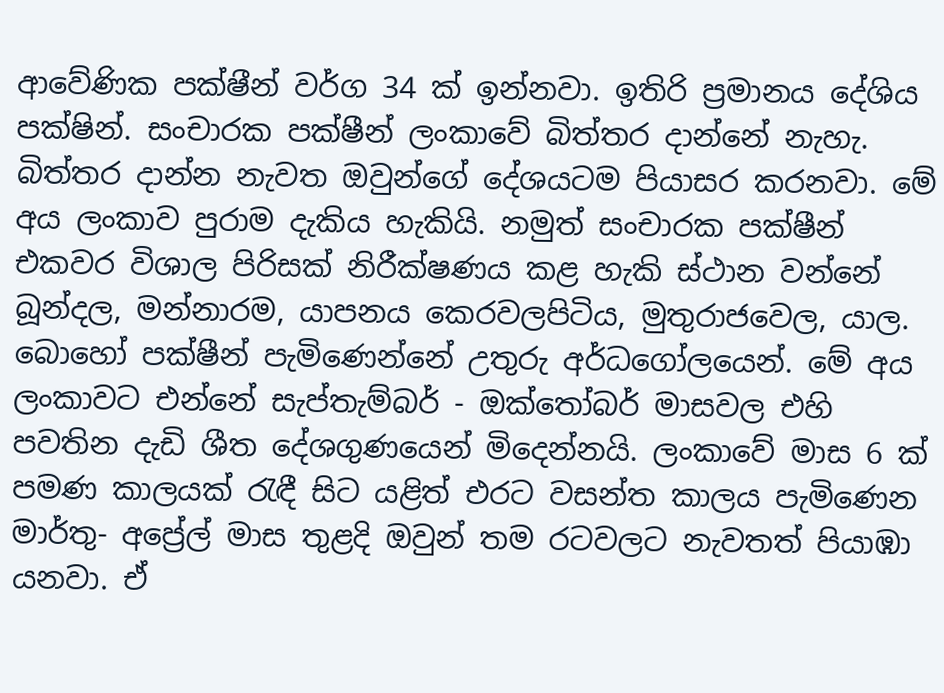ආවේණික පක්ෂ‍ීන් වර්ග 34 ක් ඉන්නවා. ඉතිරි ප්‍රමානය දේශිය පක්ෂින්. සංචාරක පක්ෂීන් ලංකාවේ බිත්තර දාන්නේ නැහැ. බිත්තර දාන්න නැවත ඔවුන්ගේ දේශයටම පියාසර කරනවා. මේ අය ලංකාව පුරාම දැකිය හැකියි. නමුත් සංචාරක පක්ෂීන් එකවර විශාල පිරිසක් නිරීක්ෂණය කළ හැකි ස්ථාන වන්නේ බූන්දල, මන්නාරම, යාපනය කෙරවලපිටිය, මුතුරාජවෙල, යාල. බොහෝ පක්ෂීන් පැමිණෙන්නේ උතුරු අර්ධගෝලයෙන්. මේ අය ලංකාවට එන්නේ සැප්තැම්බර් - ඔක්තෝබර් මාසවල එහි පවතින දැඩි ශීත දේශගුණයෙන් මිදෙන්නයි. ලංකාවේ මාස 6 ක් පමණ කාලයක් රැඳී සිට යළිත් එරට වසන්ත කාලය පැමිණෙන මාර්තු- අප්‍රේල් මාස තුළදි ඔවුන් තම රටවලට නැවතත් පියාඹා යනවා. ඒ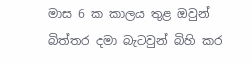මාස 6 ක කාලය තුළ ඔවුන් බිත්තර දමා බැටවුන් බිහි කර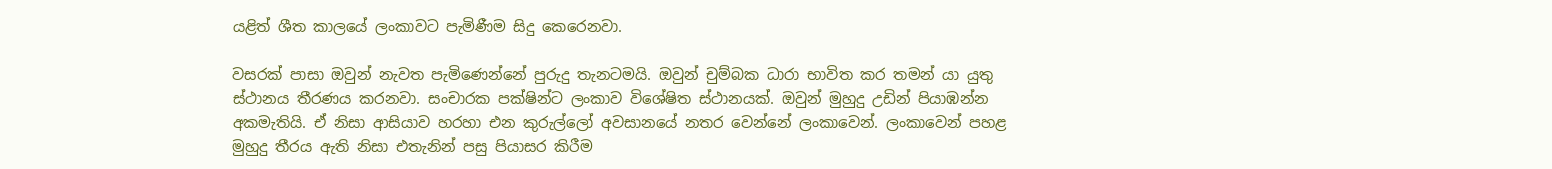යළිත් ශීත කාලයේ ලංකාවට පැමිණීම සිදු කෙරෙනවා.

වසරක් පාසා ඔවුන් නැවත පැමිණෙන්නේ පුරුදු තැනටමයි. ඔවුන් චුම්බක ධාරා භාවිත කර තමන් යා යුතු ස්ථානය තීරණය කරනවා. සංචාරක පක්ෂින්ට ලංකාව විශේෂිත ස්ථානයක්. ඔවුන් මුහුදු උඩින් පියාඹන්න අකමැතියි. ඒ නිසා ආසියාව හරහා එන කුරුල්ලෝ අවසානයේ නතර වෙන්නේ ලංකාවෙන්. ලංකාවෙන් පහළ මුහුදු තීරය ඇති නිසා එතැනින් පසු පියාසර කිරීම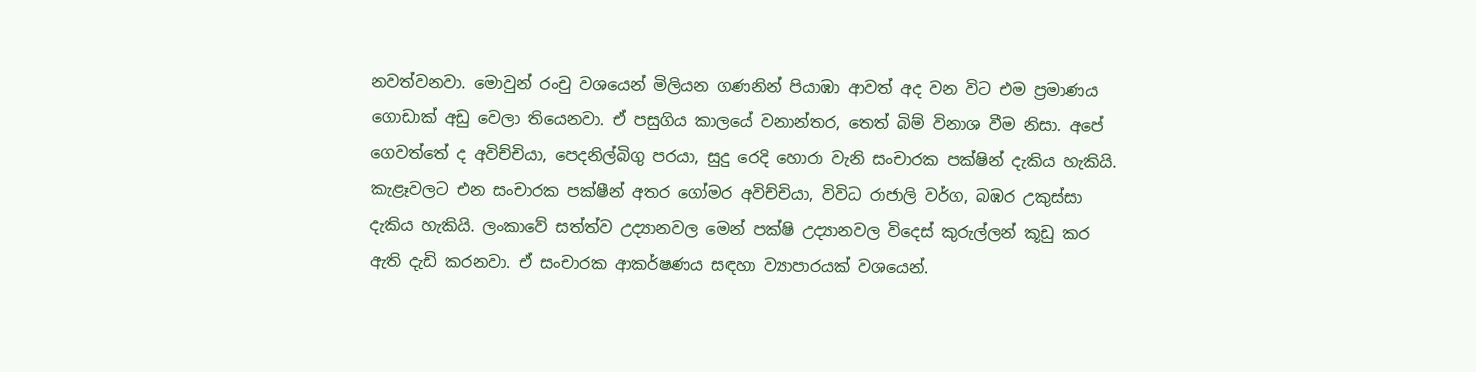නවත්වනවා. මොවුන් රංචු වශයෙන් මිලියන ගණනින් පියාඹා ආවත් අද වන විට එම ප්‍රමාණය ගොඩාක් අඩු වෙලා තියෙනවා. ඒ පසුගිය කාලයේ වනාන්තර, තෙත් බිම් විනාශ වීම නිසා. අපේ ගෙවත්තේ ද අවිච්චියා, පෙදනිල්බිගු පරයා, සුදු රෙදි හොරා වැනි සංචාරක පක්ෂින් දැකිය හැකියි. කැළෑවලට එන සංචාරක පක්ෂීන් අතර ගෝමර අවිච්චියා, විවිධ රාජාලි වර්ග, බඹර උකුස්සා දැකිය හැකියි. ලංකාවේ සත්ත්ව උද්‍යානවල මෙන් පක්ෂි උද්‍යානවල විදෙස් කුරුල්ලන් කූඩු කර ඇති දැඩි කරනවා. ඒ සංචාරක ආකර්ෂණය සඳහා ව්‍යාපාරයක් වශයෙන්.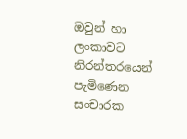ඔවුන් හා ලංකාවට නිරන්තරයෙන් පැමිණෙන සංචාරක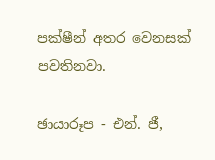පක්ෂීන් අතර වෙනසක් පවතිනවා.

ඡායාරූප - එන්. ජී,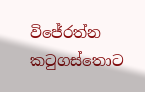විජේරත්න
කටුගස්තොට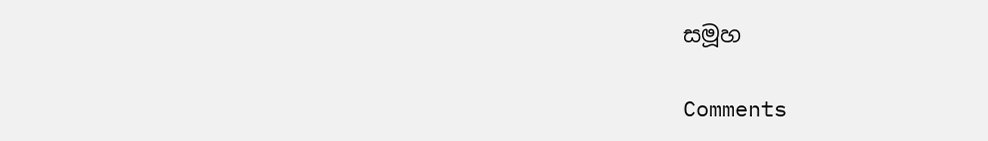සමූහ

Comments